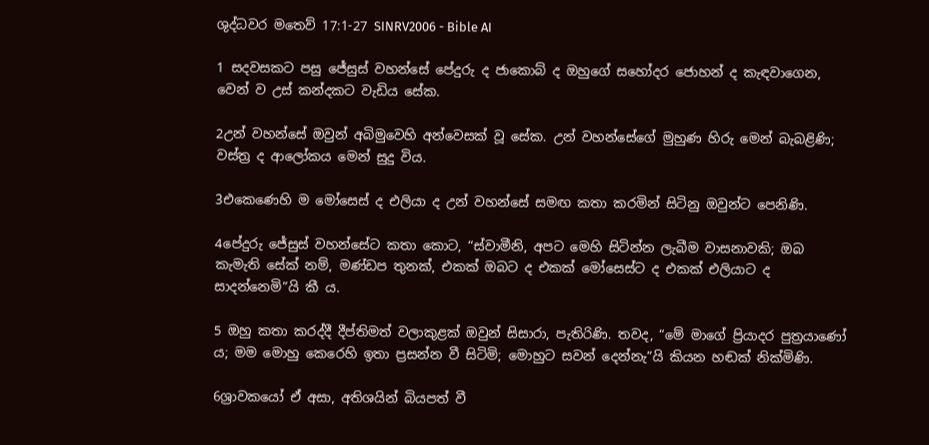ශුද්ධවර මතෙව් 17:1-27 SINRV2006 - Bible AI

1 සදවසකට පසු ජේසුස් වහන්සේ පේදුරු ද ජාකොබ් ද ඔහුගේ සහෝදර ජොහන් ද කැඳවාගෙන, වෙන් ව උස් කන්දකට වැඩිය සේක.

2උන් වහන්සේ ඔවුන් අබිමුවෙහි අන්වෙසක් වූ සේක. උන් වහන්සේගේ මුහුණ හිරු මෙන් බැබළිණි; වස්ත්‍ර ද ආලෝකය මෙන් සුදු විය.

3එකෙණෙහි ම මෝසෙස් ද එලියා ද උන් වහන්සේ සමඟ කතා කරමින් සිටිනු ඔවුන්ට පෙනිණි.

4පේදුරු ජේසුස් වහන්සේට කතා කොට, “ස්වාමීනි, අපට මෙහි සිටින්න ලැබීම වාසනාවකි; ඔබ කැමැති සේක් නම්, මණ්ඩප තුනක්, එකක් ඔබට ද එකක් මෝසෙස්ට ද එකක් එලියාට ද සාදන්නෙමි”යි කී ය.

5 ඔහු කතා කරද්දී දීප්තිමත් වලාකුළක් ඔවුන් සිසාරා, පැතිරිණි. තවද, “මේ මාගේ ප්‍රියාදර පුත්‍රයාණෝ ය; මම මොහු කෙරෙහි ඉතා ප්‍රසන්න වී සිටිමි; මොහුට සවන් දෙන්නැ”යි කියන හඬක් නික්මිණි.

6ශ්‍රාවකයෝ ඒ අසා, අතිශයින් බියපත් වී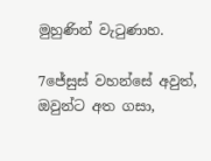මුහුණින් වැටුණාහ.

7ජේසුස් වහන්සේ අවුත්, ඔවුන්ට අත ගසා,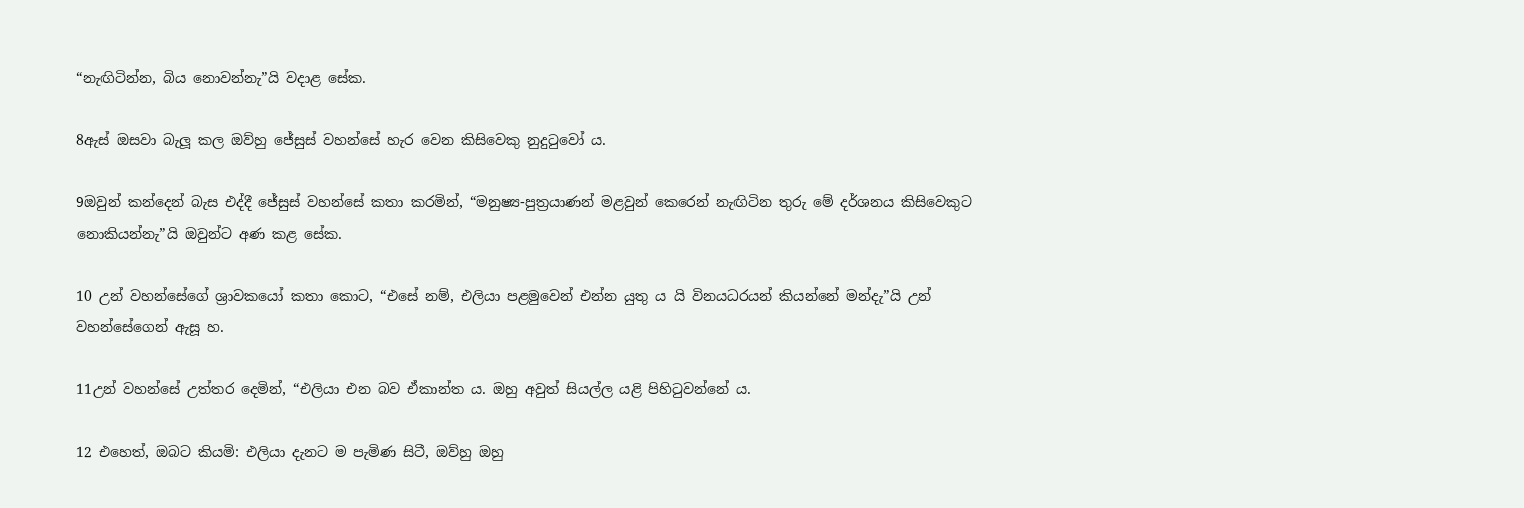“නැඟිටින්න, බිය නොවන්නැ”යි වදාළ සේක.

8ඇස් ඔසවා බැලූ කල ඔව්හු ජේසුස් වහන්සේ හැර වෙන කිසිවෙකු නුදුටුවෝ ය.

9ඔවුන් කන්දෙන් බැස එද්දී ජේසුස් වහන්සේ කතා කරමින්, “මනුෂ්‍ය-පුත්‍රයාණන් මළවුන් කෙරෙන් නැඟිටින තුරු මේ දර්ශනය කිසිවෙකුට නොකියන්නැ”යි ඔවුන්ට අණ කළ සේක.

10 උන් වහන්සේගේ ශ්‍රාවකයෝ කතා කොට, “එසේ නම්, එලියා පළමුවෙන් එන්න යුතු ය යි විනයධරයන් කියන්නේ මන්දැ”යි උන් වහන්සේගෙන් ඇසූ හ.

11උන් වහන්සේ උත්තර දෙමින්, “එලියා එන බව ඒකාන්ත ය. ඔහු අවුත් සියල්ල යළි පිහිටුවන්නේ ය.

12 එහෙත්, ඔබට කියමි: එලියා දැනට ම පැමිණ සිටී, ඔව්හු ඔහු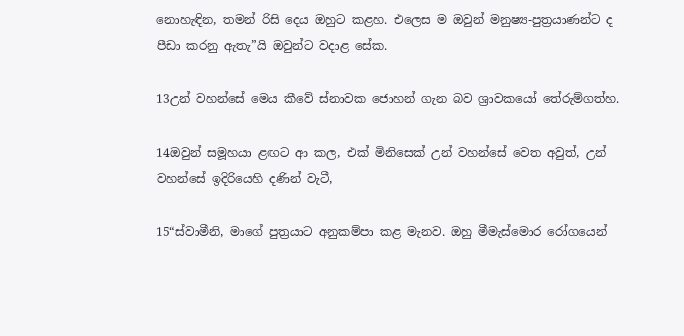නොහැඳින, තමන් රිසි දෙය ඔහුට කළහ. එලෙස ම ඔවුන් මනුෂ්‍ය-පුත්‍රයාණන්ට ද පීඩා කරනු ඇතැ”යි ඔවුන්ට වදාළ සේක.

13උන් වහන්සේ මෙය කීවේ ස්නාවක ජොහන් ගැන බව ශ්‍රාවකයෝ තේරුම්ගත්හ.

14ඔවුන් සමූහයා ළඟට ආ කල, එක් මිනිසෙක් උන් වහන්සේ වෙත අවුත්, උන් වහන්සේ ඉදිරියෙහි දණින් වැටී,

15“ස්වාමීනි, මාගේ පුත්‍රයාට අනුකම්පා කළ මැනව. ඔහු මීමැස්මොර රෝගයෙන්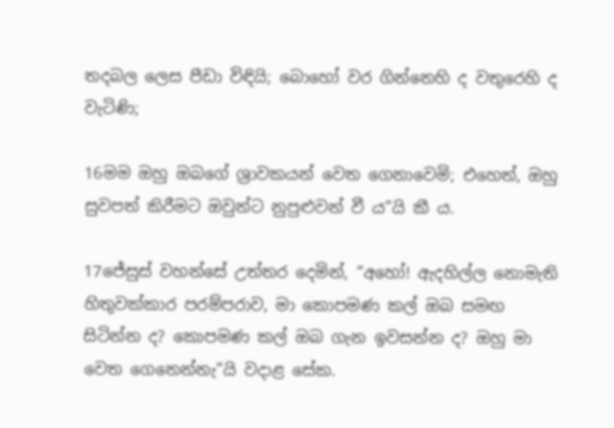තදබල ලෙස පීඩා විඳියි; බොහෝ වර ගින්නෙහි ද වතුරෙහි ද වැටිණි;

16මම ඔහු ඔබගේ ශ්‍රාවකයන් වෙත ගෙනාවෙමි; එහෙත්, ඔහු සුවපත් කිරීමට ඔවුන්ට නුපුළුවන් වී ය”යි කී ය.

17ජේසුස් වහන්සේ උත්තර දෙමින්, “අහෝ! ඇදහිල්ල නොමැති හිතුවක්කාර පරම්පරාව, මා කොපමණ කල් ඔබ සමඟ සිටින්න ද? කොපමණ කල් ඔබ ගැන ඉවසන්න ද? ඔහු මා වෙත ගෙනෙන්නැ”යි වදාළ සේක.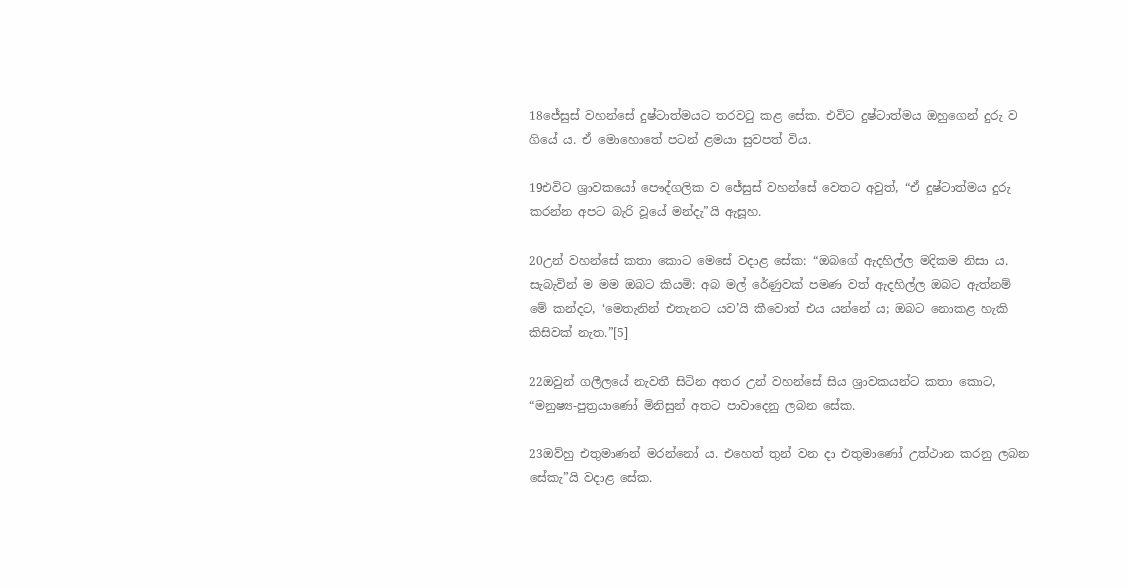18ජේසුස් වහන්සේ දුෂ්ටාත්මයට තරවටු කළ සේක. එවිට දුෂ්ටාත්මය ඔහුගෙන් දුරු ව ගියේ ය. ඒ මොහොතේ පටන් ළමයා සුවපත් විය.

19එවිට ශ්‍රාවකයෝ පෞද්ගලික ව ජේසුස් වහන්සේ වෙතට අවුත්, “ඒ දුෂ්ටාත්මය දුරු කරන්න අපට බැරි වූයේ මන්දැ”යි ඇසූහ.

20උන් වහන්සේ කතා කොට මෙසේ වදාළ සේක: “ඔබගේ ඇදහිල්ල මදිකම නිසා ය. සැබැවින් ම මම ඔබට කියමි: අබ මල් රේණුවක් පමණ වත් ඇදහිල්ල ඔබට ඇත්නම් මේ කන්දට, ‘මෙතැනින් එතැනට යව’යි කීවොත් එය යන්නේ ය; ඔබට නොකළ හැකි කිසිවක් නැත.”[5]

22ඔවුන් ගලීලයේ නැවතී සිටින අතර උන් වහන්සේ සිය ශ්‍රාවකයන්ට කතා කොට, “මනුෂ්‍ය-පුත්‍රයාණෝ මිනිසුන් අතට පාවාදෙනු ලබන සේක.

23ඔව්හු එතුමාණන් මරන්නෝ ය. එහෙත් තුන් වන දා එතුමාණෝ උත්ථාන කරනු ලබන සේකැ”යි වදාළ සේක.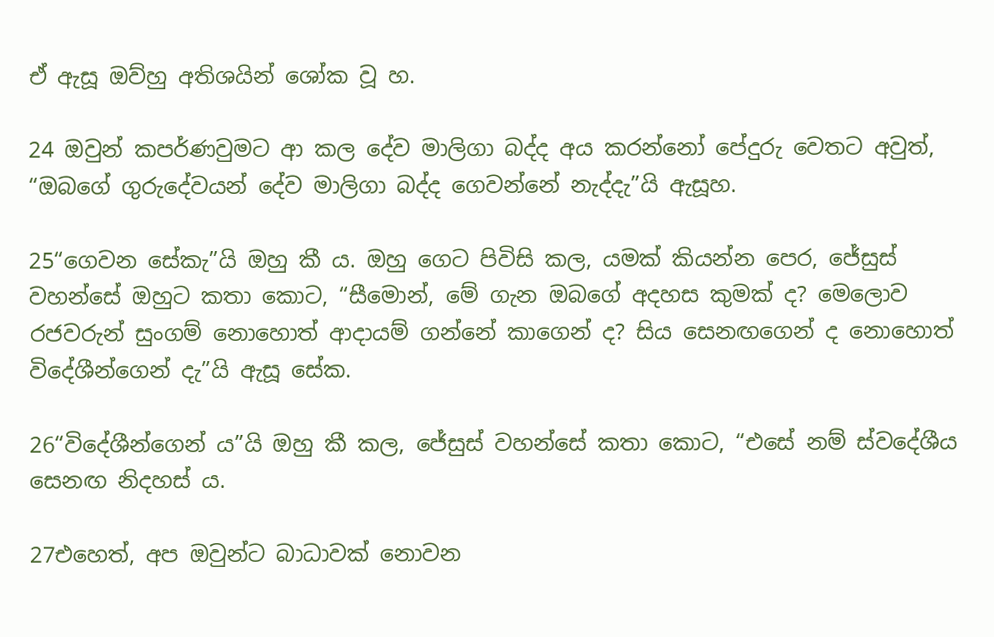ඒ ඇසූ ඔව්හු අතිශයින් ශෝක වූ හ.

24 ඔවුන් කපර්ණවුමට ආ කල දේව මාලිගා බද්ද අය කරන්නෝ පේදුරු වෙතට අවුත්, “ඔබගේ ගුරුදේවයන් දේව මාලිගා බද්ද ගෙවන්නේ නැද්දැ”යි ඇසූහ.

25“ගෙවන සේකැ”යි ඔහු කී ය. ඔහු ගෙට පිවිසි කල, යමක් කියන්න පෙර, ජේසුස් වහන්සේ ඔහුට කතා කොට, “සීමොන්, මේ ගැන ඔබගේ අදහස කුමක් ද? මෙලොව රජවරුන් සුංගම් නොහොත් ආදායම් ගන්නේ කාගෙන් ද? සිය සෙනඟගෙන් ද නොහොත් විදේශීන්ගෙන් දැ”යි ඇසූ සේක.

26“විදේශීන්ගෙන් ය”යි ඔහු කී කල, ජේසුස් වහන්සේ කතා කොට, “එසේ නම් ස්වදේශීය සෙනඟ නිදහස් ය.

27එහෙත්, අප ඔවුන්ට බාධාවක් නොවන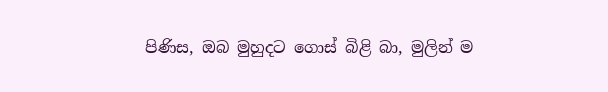පිණිස, ඔබ මුහුදට ගොස් බිළි බා, මුලින් ම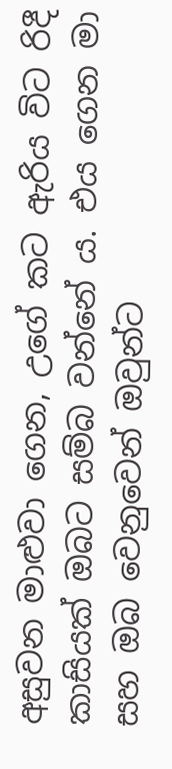අසුවන මාළුවා ගෙන, උගේ කට ඇරිය විට රිදී කාසියක් ඔබට සම්බ වන්නේ ය. එය ගෙන මා සහ ඔබ වෙනුවෙන් ඔවුන්ට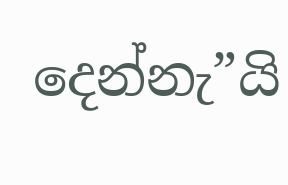දෙන්නැ”යි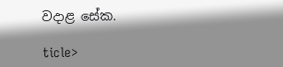වදාළ සේක.

ticle>